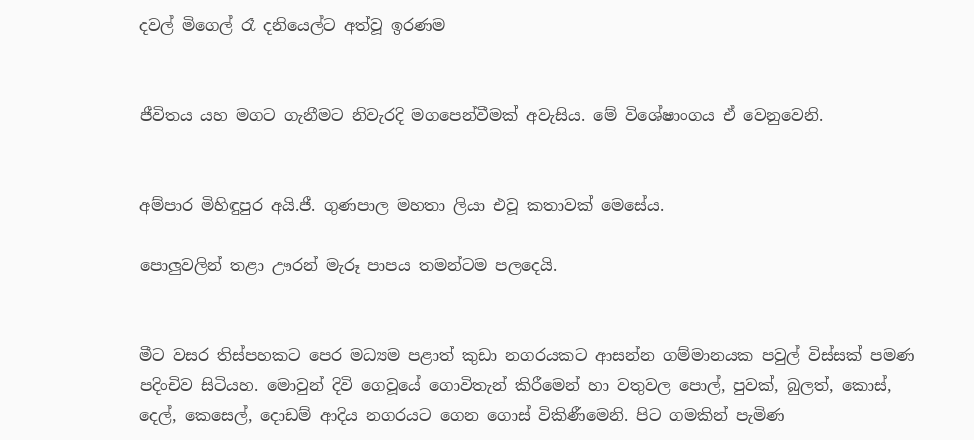දවල් මිගෙල් රෑ දනියෙල්ට අත්වූ ඉරණම


ජීවිතය යහ මගට ගැනීමට නිවැරදි මගපෙන්වීමක් අවැසිය. මේ විශේෂාංගය ඒ වෙනුවෙනි.


අම්පාර මිහිඳුපුර අයි.ජී. ගුණපාල මහතා ලියා එවූ කතාවක් මෙසේය.

පොලුවලින් තළා ඌරන් මැරූ පාපය තමන්ටම පලදෙයි.


මීට වසර තිස්පහකට පෙර මධ්‍යම පළාත් කුඩා නගරයකට ආසන්න ගම්මානයක පවුල් විස්සක් පමණ පදිංචිව සිටියහ. මොවුන් දිවි ගෙවූයේ ගොවිතැන් කිරීමෙන් හා වතුවල පොල්, පුවක්, බුලත්, කොස්, දෙල්, කෙසෙල්, දොඩම් ආදිය නගරයට ගෙන ගොස් විකිණීමෙනි. පිට ගමකින් පැමිණ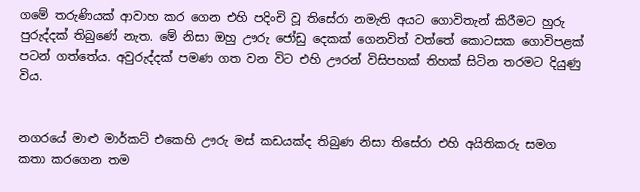ගමේ තරුණියක් ආවාහ කර ගෙන එහි පදිංචි වූ තිසේරා නමැති අයට ගොවිතැන් කිරීමට හුරු පුරුද්දක් තිබුණේ නැත. මේ නිසා ඔහු ඌරු ජෝඩු දෙකක් ගෙනවිත් වත්තේ කොටසක ගොවිපළක් පටන් ගත්තේය. අවුරුද්දක් පමණ ගත වන විට එහි ඌරන් විසිපහක් තිහක් සිටින තරමට දියුණු විය.


නගරයේ මාළු මාර්කට් එකෙහි ඌරු මස් කඩයක්ද තිබුණ නිසා තිසේරා එහි අයිතිකරු සමග කතා කරගෙන තම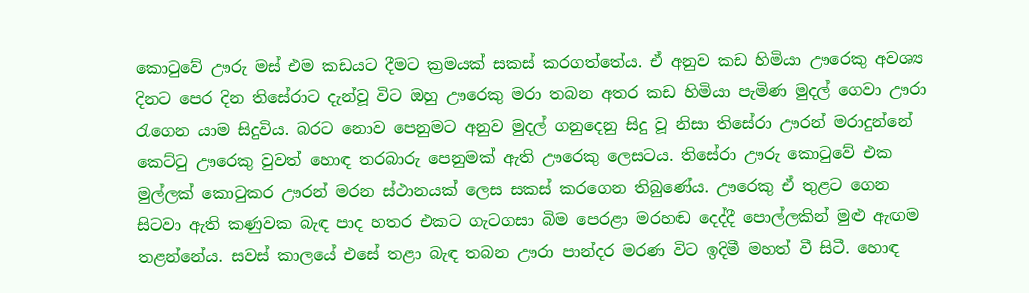කොටුවේ ඌරු මස් එම කඩයට දීමට ක්‍රමයක් සකස් කරගත්තේය. ඒ අනුව කඩ හිමියා ඌරෙකු අවශ්‍ය දිනට පෙර දින තිසේරාට දැන්වූ විට ඔහු ඌරෙකු මරා තබන අතර කඩ හිමියා පැමිණ මුදල් ගෙවා ඌරා රැගෙන යාම සිදුවිය. බරට නොව පෙනුමට අනුව මුදල් ගනුදෙනු සිදු වූ නිසා තිසේරා ඌරන් මරාදුන්නේ කෙට්ටු ඌරෙකු වුවත් හොඳ තරබාරු පෙනුමක් ඇති ඌරෙකු ලෙසටය. තිසේරා ඌරු කොටුවේ එක මුල්ලක් කොටුකර ඌරන් මරන ස්ථානයක් ලෙස සකස් කරගෙන තිබුණේය. ඌරෙකු ඒ තුළට ගෙන සිටවා ඇති කණුවක බැඳ පාද හතර එකට ගැටගසා බිම පෙරළා මරහඬ දෙද්දී පොල්ලකින් මුළු ඇඟම තළන්නේය. සවස් කාලයේ එසේ තළා බැඳ තබන ඌරා පාන්දර මරණ විට ඉදිමී මහත් වී සිටී. හොඳ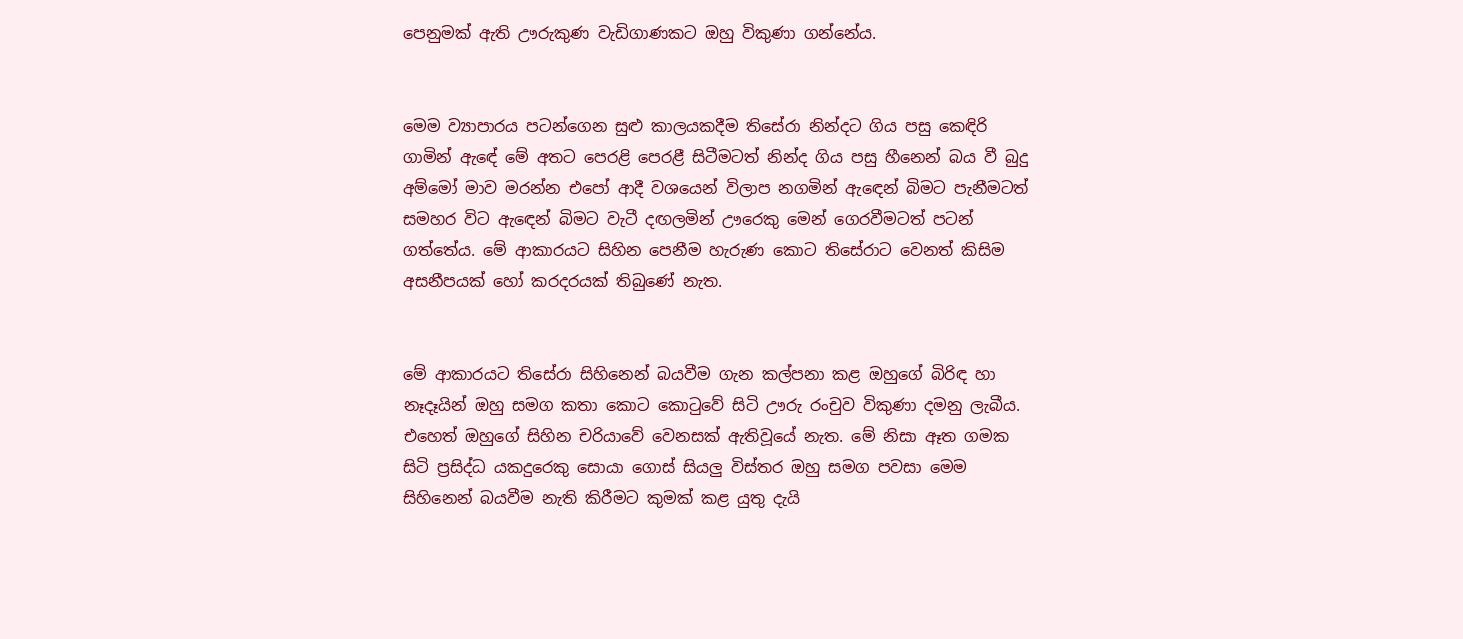පෙනුමක් ඇති ඌරුකුණ වැඩිගාණකට ඔහු විකුණා ගන්නේය.


මෙම ව්‍යාපාරය පටන්ගෙන සුළු කාලයකදීම තිසේරා නින්දට ගිය පසු කෙඳිරි ගාමින් ඇඳේ මේ අතට පෙරළි පෙරළී සිටීමටත් නින්ද ගිය පසු හීනෙන් බය වී බුදු අම්මෝ මාව මරන්න එපෝ ආදී වශයෙන් විලාප නගමින් ඇඳෙන් බිමට පැනීමටත් සමහර විට ඇඳෙන් බිමට වැටී දඟලමින් ඌරෙකු මෙන් ගෙරවීමටත් පටන් ගත්තේය. මේ ආකාරයට සිහින පෙනීම හැරුණ කොට තිසේරාට වෙනත් කිසිම අසනීපයක් හෝ කරදරයක් තිබුණේ නැත.


මේ ආකාරයට තිසේරා සිහිනෙන් බයවීම ගැන කල්පනා කළ ඔහුගේ බිරිඳ හා නෑදෑයින් ඔහු සමග කතා කොට කොටුවේ සිටි ඌරු රංචුව විකුණා දමනු ලැබීය. එහෙත් ඔහුගේ සිහින චරියාවේ වෙනසක් ඇතිවූයේ නැත. මේ නිසා ඈත ගමක සිටි ප්‍රසිද්ධ යකදුරෙකු සොයා ගොස් සියලු විස්තර ඔහු සමග පවසා මෙම සිහිනෙන් බයවීම නැති කිරීමට කුමක් කළ යුතු දැයි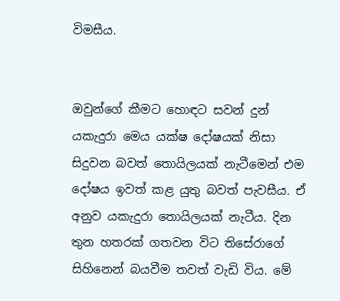විමසීය.


ඔවුන්ගේ කීමට හොඳට සවන් දුන් යකැදුරා මෙය යක්ෂ දෝෂයක් නිසා සිදුවන බවත් තොයිලයක් නැටීමෙන් එම දෝෂය ඉවත් කළ යුතු බවත් පැවසීය. ඒ අනුව යකැදුරා තොයිලයක් නැටීය. දින තුන හතරක් ගතවන විට තිසේරාගේ සිහිනෙන් බයවීම තවත් වැඩි විය. මේ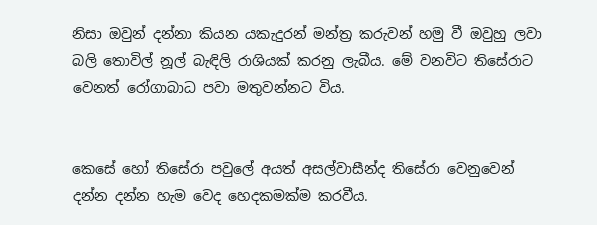නිසා ඔවුන් දන්නා කියන යකැදුරන් මන්ත්‍ර කරුවන් හමු වී ඔවුහු ලවා බලි තොවිල් නූල් බැඳිලි රාශියක් කරනු ලැබීය. මේ වනවිට තිසේරාට වෙනත් රෝගාබාධ පවා මතුවන්නට විය.


කෙසේ හෝ තිසේරා පවුලේ අයත් අසල්වාසීන්ද තිසේරා වෙනුවෙන් දන්න දන්න හැම වෙද හෙදකමක්ම කරවීය.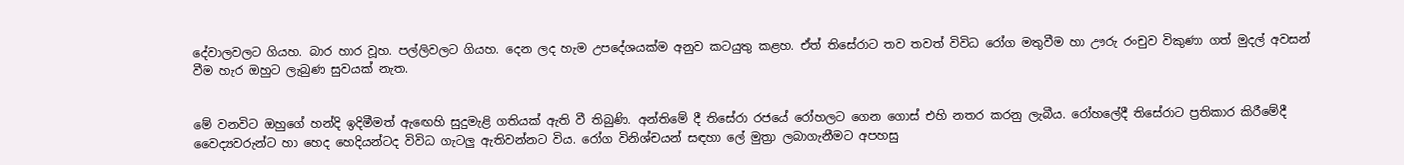දේවාලවලට ගියහ. බාර හාර වූහ. පල්ලිවලට ගියහ. දෙන ලද හැම උපදේශයක්ම අනුව කටයුතු කළහ. ඒත් තිසේරාට තව තවත් විවිධ රෝග මතුවීම හා ඌරු රංචුව විකුණා ගත් මුදල් අවසන් වීම හැර ඔහුට ලැබුණ සුවයක් නැත.


මේ වනවිට ඔහුගේ හන්දි ඉදිමීමත් ඇඟෙහි සුදුමැළි ගතියක් ඇති වී තිබුණි. අන්තිමේ දී තිසේරා රජයේ රෝහලට ගෙන ගොස් එහි නතර කරනු ලැබීය. රෝහලේදී තිසේරාට ප්‍රතිකාර කිරීමේදී වෛද්‍යවරුන්ට හා හෙද හෙදියන්ටද විවිධ ගැටලු ඇතිවන්නට විය. රෝග විනිශ්චයන් සඳහා ලේ මුත්‍රා ලබාගැනීමට අපහසු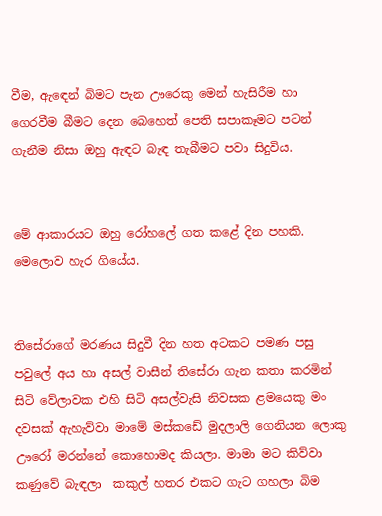වීම, ඇඳෙන් බිමට පැන ඌරෙකු මෙන් හැසිරීම හා ගෙරවීම බීමට දෙන බෙහෙත් පෙති සපාකෑමට පටන් ගැනීම නිසා ඔහු ඇඳට බැඳ තැබීමට පවා සිදුවිය.


මේ ආකාරයට ඔහු රෝහලේ ගත කළේ දින පහකි. මෙලොව හැර ගියේය.


තිසේරාගේ මරණය සිදුවී දින හත අටකට පමණ පසු පවුලේ අය හා අසල් වාසීන් තිසේරා ගැන කතා කරමින් සිටි වේලාවක එහි සිටි අසල්වැසි නිවසක ළමයෙකු මං දවසක් ඇහැව්වා මාමේ මස්කඩේ මුදලාලි ගෙනියන ලොකු ඌරෝ මරන්නේ කොහොමද කියලා. මාමා මට කිව්වා කණුවේ බැඳලා  කකුල් හතර එකට ගැට ගහලා බිම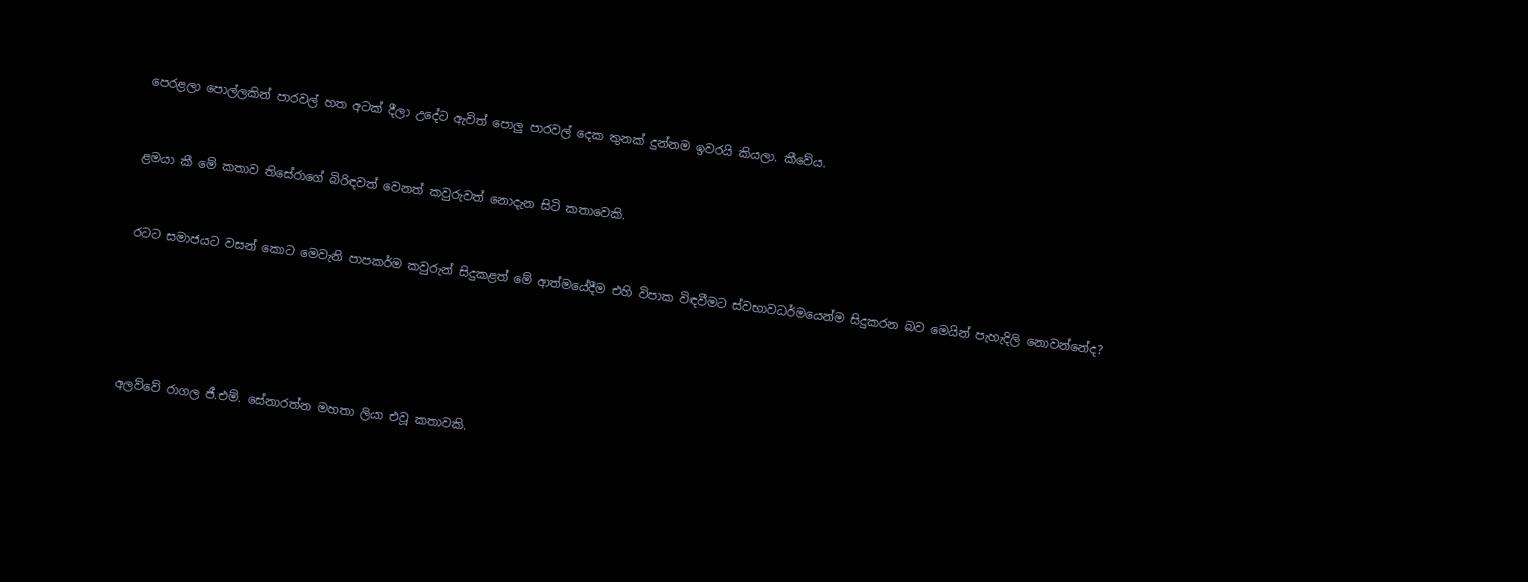පෙරළලා පොල්ලකින් පාරවල් හත අටක් දීලා උදේට ඇවිත් පොලු පාරවල් දෙක තුනක් දුන්නම ඉවරයි කියලා. කීවේය.


ළමයා කී මේ කතාව තිසේරාගේ බිරිඳවත් වෙනත් කවුරුවත් නොදැන සිටි කතාවෙකි.


රටට සමාජයට වසන් කොට මෙවැනි පාපකර්ම කවුරුන් සිදුකළත් මේ ආත්මයේදීම එහි විපාක විඳවීමට ස්වභාවධර්මයෙන්ම සිදුකරන බව මෙයින් පැහැදිලි නොවන්නේද?





අලව්වේ රාගල ජී.එම්. සේනාරත්න මහතා ලියා එවූ කතාවකි.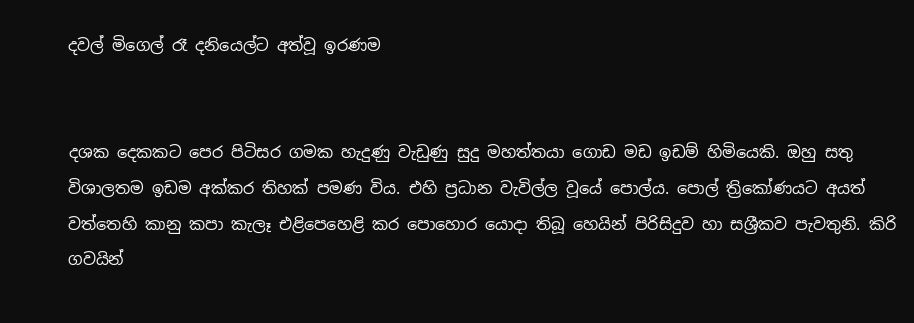දවල් මිගෙල් රෑ දනියෙල්ට අත්වූ ඉරණම


දශක දෙකකට පෙර පිටිසර ගමක හැදුණු වැඩුණු සුදු මහත්තයා ගොඩ මඩ ඉඩම් හිමියෙකි. ඔහු සතු විශාලතම ඉඩම අක්කර තිහක් පමණ විය. එහි ප්‍රධාන වැවිල්ල වූයේ පොල්ය. පොල් ත්‍රිකෝණයට අයත් වත්තෙහි කානු කපා කැලෑ එළිපෙහෙළි කර පොහොර යොදා තිබූ හෙයින් පිරිසිදුව හා සශ්‍රීකව පැවතුනි. කිරි ගවයින්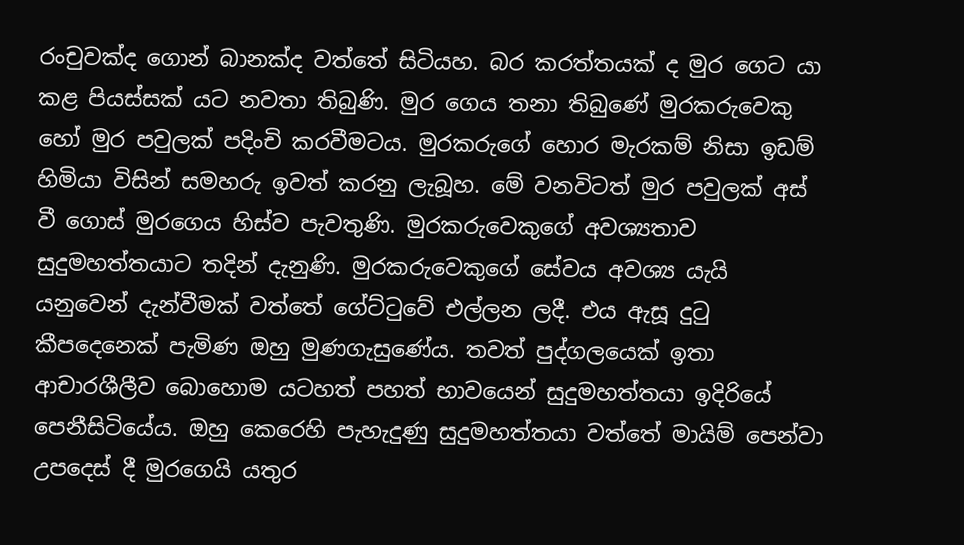රංචුවක්ද ගොන් බානක්ද වත්තේ සිටියහ. බර කරත්තයක් ද මුර ගෙට යා කළ පියස්සක් යට නවතා තිබුණි. මුර ගෙය තනා තිබුණේ මුරකරුවෙකු හෝ මුර පවුලක් පදිංචි කරවීමටය. මුරකරුගේ හොර මැරකම් නිසා ඉඩම් හිමියා විසින් සමහරු ඉවත් කරනු ලැබූහ. මේ වනවිටත් මුර පවුලක් අස් වී ගොස් මුරගෙය හිස්ව පැවතුණි. මුරකරුවෙකුගේ අවශ්‍යතාව සුදුමහත්තයාට තදින් දැනුණි. මුරකරුවෙකුගේ සේවය අවශ්‍ය යැයි යනුවෙන් දැන්වීමක් වත්තේ ගේට්ටුවේ එල්ලන ලදී. එය ඇසූ දුටු කීපදෙනෙක් පැමිණ ඔහු මුණගැසුණේය. තවත් පුද්ගලයෙක් ඉතා ආචාරශීලීව බොහොම යටහත් පහත් භාවයෙන් සුදුමහත්තයා ඉදිරියේ පෙනීසිටියේය. ඔහු කෙරෙහි පැහැදුණු සුදුමහත්තයා වත්තේ මායිම් පෙන්වා උපදෙස් දී මුරගෙයි යතුර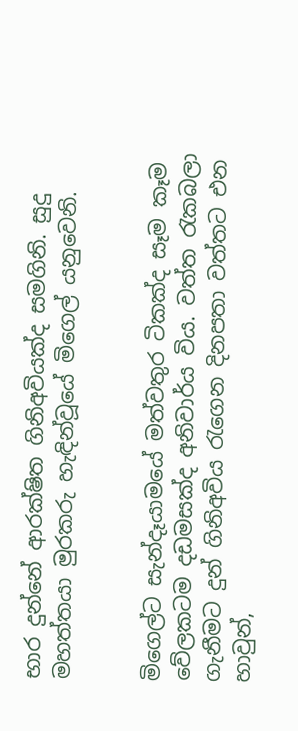භාර දුන්නේ ආරක්ෂිත ගිනිඅවියක්ද සමගිනි. සුදු මහත්තයා මුරකරු හැඳින්වූයේ මිගෙල් යනුවෙනි.


මිගෙල්ට සැන්දෑයාමයේ මත්වතුර ටිකක්ද සෑම කෑම වේලකටම දඩමසක්ද අනිවාර්ය විය. වත්ත රැකබලා ගැනීමට දුන් ගිනිඅවිය රැගෙන දිනපතා වත්තට එන හාවුන්,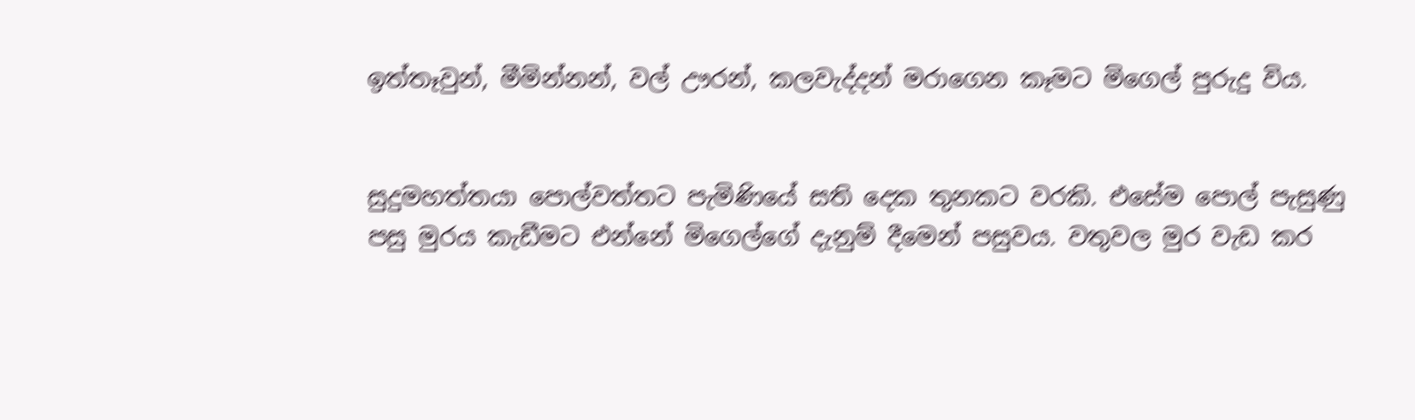ඉත්තෑවුන්, මීමින්නන්, වල් ඌරන්, කලවැද්දන් මරාගෙන කෑමට මිගෙල් පුරුදු විය.


සුදුමහත්තයා පොල්වත්තට පැමිණියේ සති දෙක තුනකට වරකි. එසේම පොල් පැසුණු පසු මුරය කැඩීමට එන්නේ මිගෙල්ගේ දැනුම් දීමෙන් පසුවය. වතුවල මුර වැඩ කර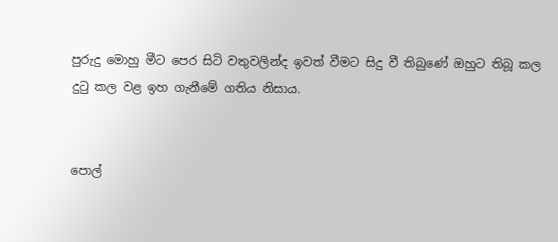පුරුදු මොහු මීට පෙර සිටි වතුවලින්ද ඉවත් වීමට සිදු වී තිබුණේ ඔහුට තිබූ කල දුටු කල වළ ඉහ ගැනීමේ ගතිය නිසාය.


පොල්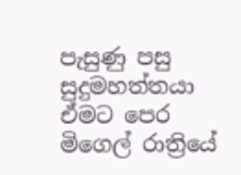පැසුණු පසු සුදුමහත්තයා ඒමට පෙර මිගෙල් රාත්‍රියේ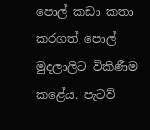පොල් කඩා කතා කරගත් පොල් මුදලාලිට විකිණීම කළේය. පැටව්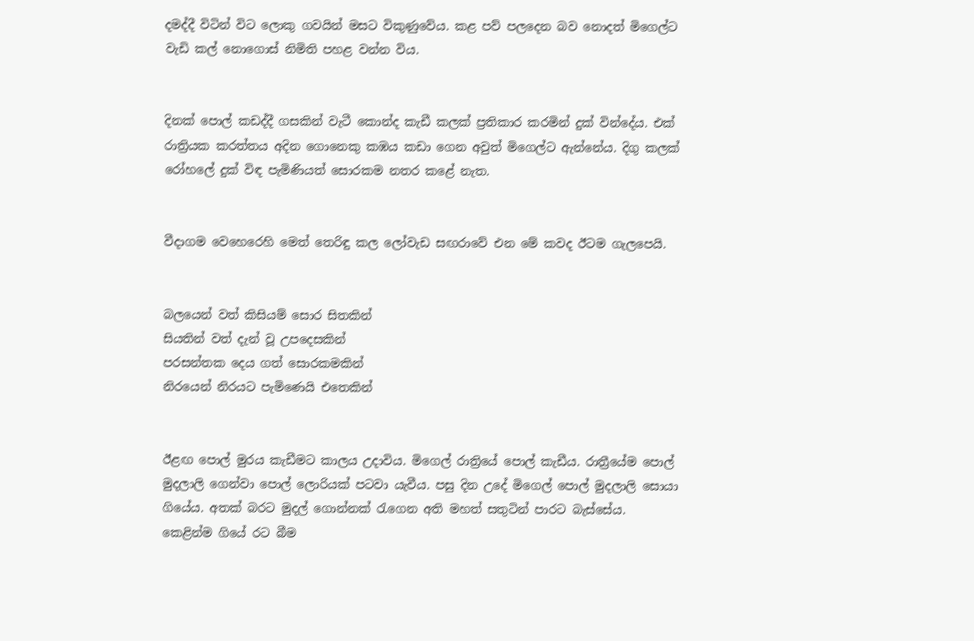දමද්දී විටින් විට ලොකු ගවයින් මසට විකුණුවේය. කළ පව් පලදෙන බව නොදත් මිගෙල්ට වැඩි කල් නොගොස් නිමිති පහළ වන්න විය.


දිනක් පොල් කඩද්දී ගසකින් වැටී කොන්ද කැඩී කලක් ප්‍රතිකාර කරමින් දුක් වින්දේය. එක් රාත්‍රියක කරත්තය අදින ගොනෙකු කඹය කඩා ගෙන අවුත් මිගෙල්ට ඇන්නේය. දිගු කලක් රෝහලේ දුක් විඳ පැමිණියත් සොරකම නතර කළේ නැත.


වීදාගම වෙහෙරෙහි මෙත් තෙරිඳු කල ලෝවැඩ සඟරාවේ එන මේ කවද ඊටම ගැලපෙයි.


බලයෙන් වත් කිසියම් සොර සිතකින්
සියතින් වත් දැන් වූ උපදෙසකින්
පරසන්තක දෙය ගත් සොරකමකින්
නිරයෙන් නිරයට පැමිණෙයි එතෙකින්


ඊළඟ පොල් මුරය කැඩීමට කාලය උදාවිය. මිගෙල් රාත්‍රියේ පොල් කැඩීය. රාත්‍රීයේම පොල් මුදලාලි ගෙන්වා පොල් ලොරියක් පටවා යැවීය. පසු දින උදේ මිගෙල් පොල් මුදලාලි සොයා ගියේය. අතක් බරට මුදල් ගොන්නක් රැගෙන අති මහත් සතුටින් පාරට බැස්සේය. කෙළින්ම ගියේ රට බීම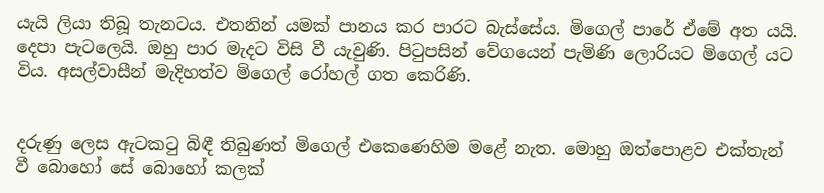යැයි ලියා තිබූ තැනටය. එතනින් යමක් පානය කර පාරට බැස්සේය. මිගෙල් පාරේ ඒමේ අත යයි. දෙපා පැටලෙයි. ඔහු පාර මැදට විසි වී යැවුණි. පිටුපසින් වේගයෙන් පැමිණි ලොරියට මිගෙල් යට විය. අසල්වාසීන් මැදිහත්ව මිගෙල් රෝහල් ගත කෙරිණි.


දරුණු ලෙස ඇටකටු බිඳී තිබුණත් මිගෙල් එකෙණෙහිම මළේ නැත. මොහු ඔත්පොළව එක්තැන් වී බොහෝ සේ බොහෝ කලක්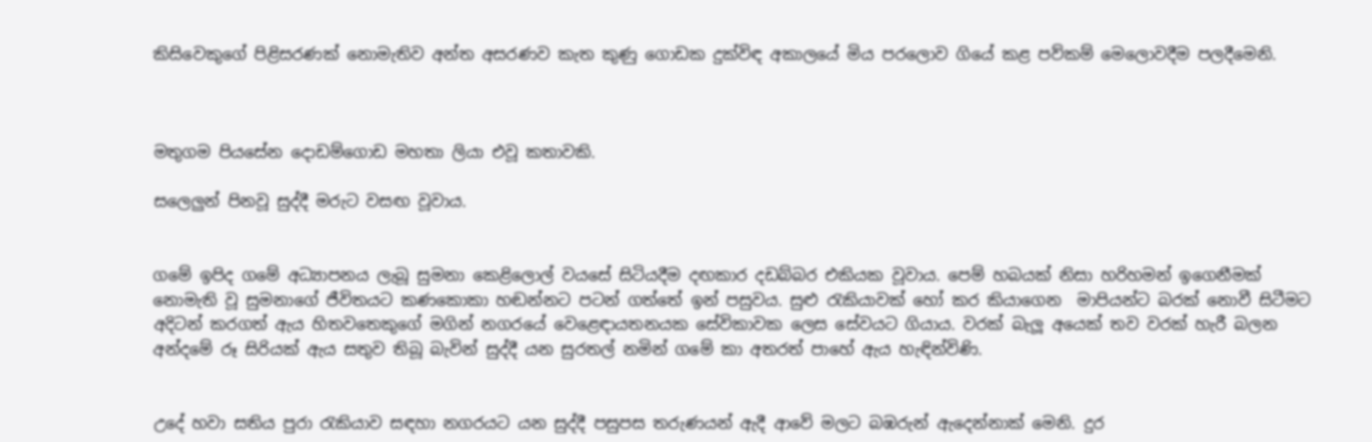කිසිවෙකුගේ පිළිසරණක් නොමැතිව අන්ත අසරණව කැත කුණු ගොඩක දුක්විඳ අකාලයේ මිය පරලොව ගියේ කළ පව්කම් මෙලොවදීම පලදීමෙනි.



මතුගම පියසේන දොඩම්ගොඩ මහතා ලියා එවූ කතාවකි.

සලෙලුන් පිනවූ සුද්දී මරුට වසඟ වූවාය.


ගමේ ඉපිද ගමේ අධ්‍යාපනය ලැබූ සුමනා කෙළිලොල් වයසේ සිටියදීම දඟකාර දඩබ්බර එකියක වූවාය. පෙම් හබයක් නිසා හරිහමන් ඉගෙනීමක් නොමැති වූ සුමනාගේ ජීවිතයට කණකොකා හඬන්නට පටන් ගත්තේ ඉන් පසුවය. සුළු රැකියාවක් හෝ කර කියාගෙන  මාපියන්ට බරක් නොවී සිටීමට අදිටන් කරගත් ඇය හිතවතෙකුගේ මගින් නගරයේ වෙළෙඳායතනයක සේවිකාවක ලෙස සේවයට ගියාය. වරක් බැලූ අයෙක් තව වරක් හැරී බලන අන්දමේ රූ සිරියක් ඇය සතුව තිබූ බැවින් සුද්දී යන සුරතල් නමින් ගමේ කා අතරත් පාහේ ඇය හැඳින්විණි.


උදේ හවා සතිය පුරා රැකියාව සඳහා නගරයට යන සුද්දී පසුපස තරුණයන් ඇදී ආවේ මලට බඹරුන් ඇදෙන්නාක් මෙනි. දුර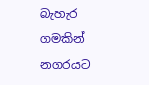බැහැර ගමකින් නගරයට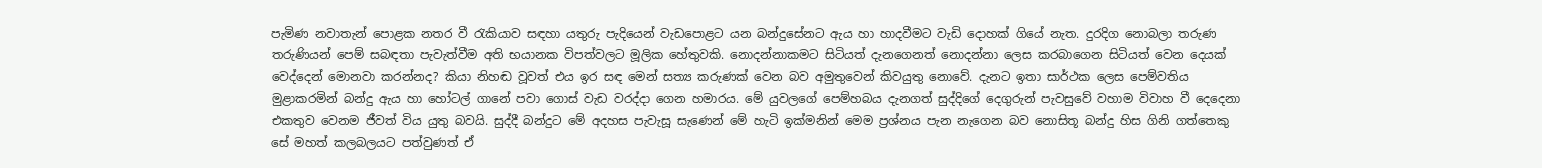පැමිණ නවාතැන් පොළක නතර වී රැකියාව සඳහා යතුරු පැදියෙන් වැඩපොළට යන බන්දුසේනට ඇය හා හාදවීමට වැඩි දොහක් ගියේ නැත. දුරදිග නොබලා තරුණ තරුණියන් පෙම් සබඳතා පැවැත්වීම අති භයානක විපත්වලට මූලික හේතුවකි. නොදන්නාකමට සිටියත් දැනගෙනත් නොදන්නා ලෙස කරබාගෙන සිටියත් වෙන දෙයක් වෙද්දෙන් මොනවා කරන්නද? කියා නිහඬ වූවත් එය ඉර සඳ මෙන් සත්‍ය කරුණක් වෙන බව අමුතුවෙන් කිවයුතු නොවේ. දැනට ඉතා සාර්ථක ලෙස පෙම්වතිය මුළාකරමින් බන්දු ඇය හා හෝටල් ගානේ පවා ගොස් වැඩ වරද්දා ගෙන හමාරය. මේ යුවලගේ පෙම්හබය දැනගත් සුද්දිගේ දෙගුරුන් පැවසුවේ වහාම විවාහ වී දෙදෙනා එකතුව වෙනම ජීවත් විය යුතු බවයි. සුද්දී බන්දුට මේ අදහස පැවැසූ සැණෙන් මේ හැටි ඉක්මනින් මෙම ප්‍රශ්නය පැන නැගෙන බව නොසිතූ බන්දු හිස ගිනි ගත්තෙකු සේ මහත් කලබලයට පත්වුණත් ඒ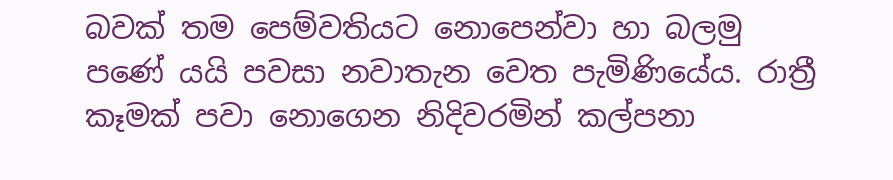බවක් තම පෙම්වතියට නොපෙන්වා හා බලමු පණේ යයි පවසා නවාතැන වෙත පැමිණියේය. රාත්‍රී කෑමක් පවා නොගෙන නිදිවරමින් කල්පනා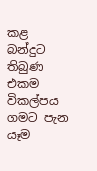කළ බන්දුට තිබුණ එකම විකල්පය ගමට පැන යෑම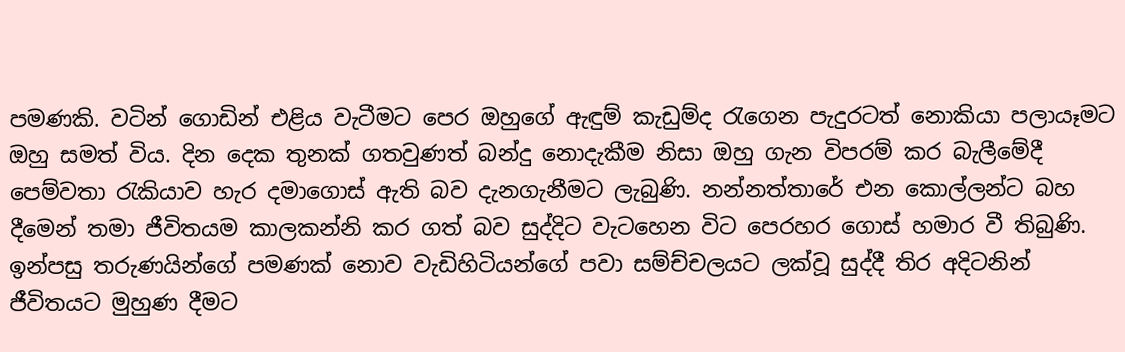පමණකි. වටින් ගොඩින් එළිය වැටීමට පෙර ඔහුගේ ඇඳුම් කැඩුම්ද රැගෙන පැදුරටත් නොකියා පලායෑමට ඔහු සමත් විය. දින දෙක තුනක් ගතවුණත් බන්දු නොදැකීම නිසා ඔහු ගැන විපරම් කර බැලීමේදී පෙම්වතා රැකියාව හැර දමාගොස් ඇති බව දැනගැනීමට ලැබුණි. නන්නත්තාරේ එන කොල්ලන්ට බහ දීමෙන් තමා ජීවිතයම කාලකන්නි කර ගත් බව සුද්දිට වැටහෙන විට පෙරහර ගොස් හමාර වී තිබුණි. ඉන්පසු තරුණයින්ගේ පමණක් නොව වැඩිහිටියන්ගේ පවා සම්ච්චලයට ලක්වූ සුද්දී තිර අදිටනින් ජීවිතයට මුහුණ දීමට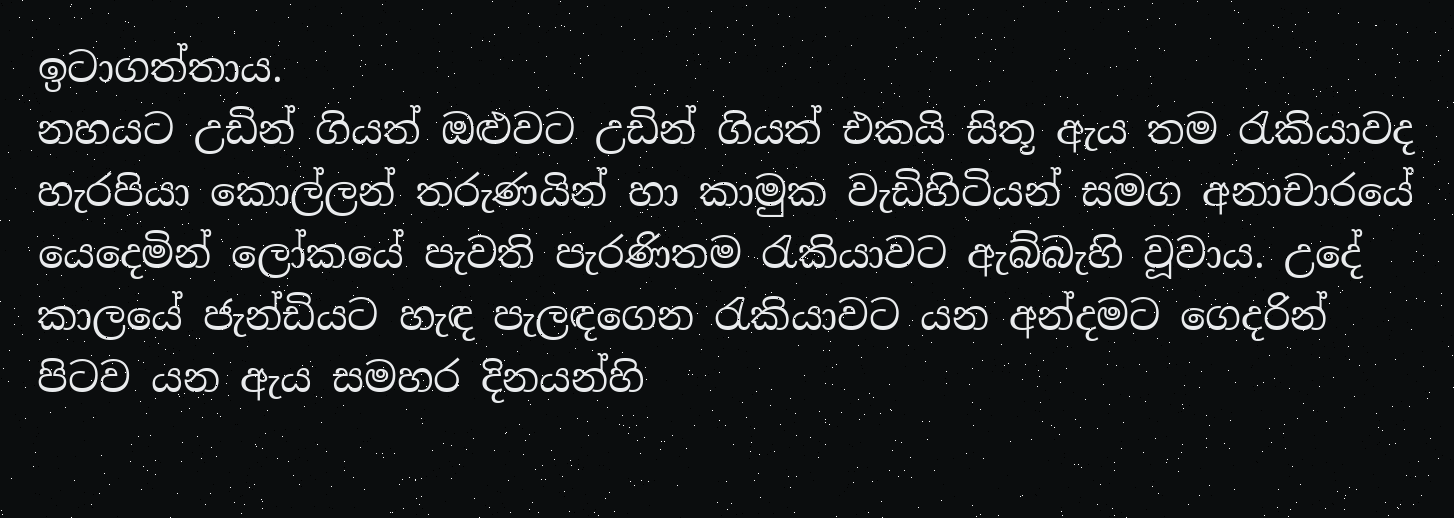ඉටාගත්තාය.
නහයට උඩින් ගියත් ඔළුවට උඩින් ගියත් එකයි සිතූ ඇය තම රැකියාවද හැරපියා කොල්ලන් තරුණයින් හා කාමුක වැඩිහිටියන් සමග අනාචාරයේ යෙදෙමින් ලෝකයේ පැවති පැරණිතම රැකියාවට ඇබ්බැහි වූවාය. උදේ කාලයේ ජැන්ඩියට හැඳ පැලඳගෙන රැකියාවට යන අන්දමට ගෙදරින් පිටව යන ඇය සමහර දිනයන්හි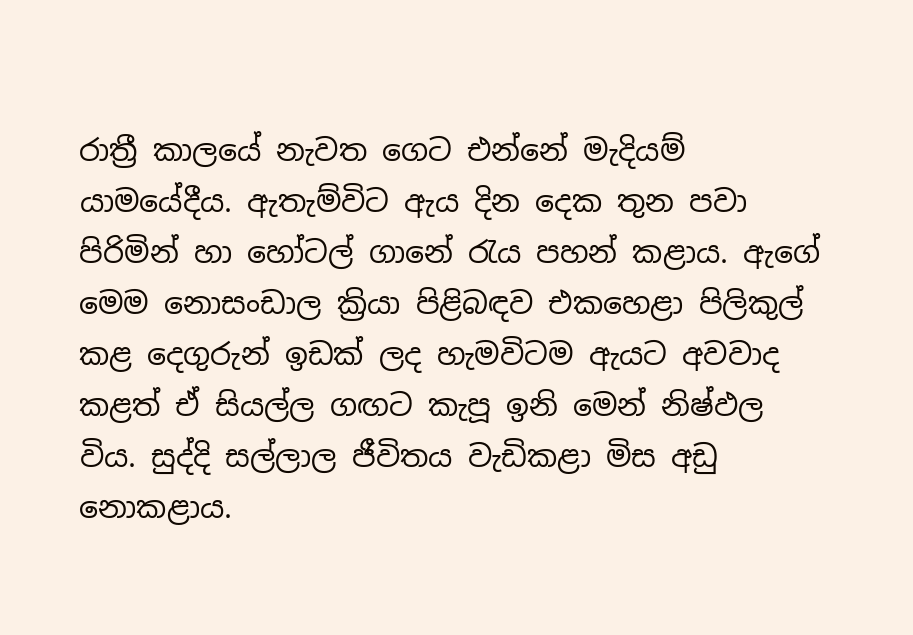රාත්‍රී කාලයේ නැවත ගෙට එන්නේ මැදියම් යාමයේදීය. ඇතැම්විට ඇය දින දෙක තුන පවා පිරිමින් හා හෝටල් ගානේ රැය පහන් කළාය. ඇගේ මෙම නොසංඩාල ක්‍රියා පිළිබඳව එකහෙළා පිලිකුල් කළ දෙගුරුන් ඉඩක් ලද හැමවිටම ඇයට අවවාද කළත් ඒ සියල්ල ගඟට කැපූ ඉනි මෙන් නිෂ්ඵල විය. සුද්දි සල්ලාල ජීවිතය වැඩිකළා මිස අඩු නොකළාය.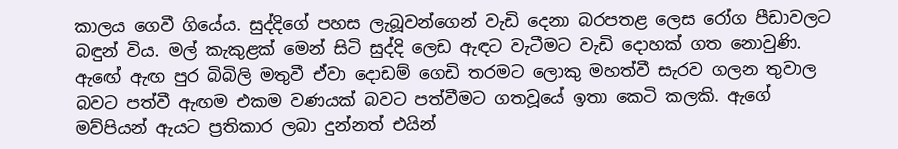කාලය ගෙවී ගියේය. සුද්දිගේ පහස ලැබූවන්ගෙන් වැඩි දෙනා බරපතළ ලෙස රෝග පීඩාවලට බඳුන් විය. මල් කැකුළක් මෙන් සිටි සුද්දි ලෙඩ ඇඳට වැටීමට වැඩි දොහක් ගත නොවුණි. ඇඟේ ඇඟ පුර බිබිලි මතුවී ඒවා දොඩම් ගෙඩි තරමට ලොකු මහත්වී සැරව ගලන තුවාල බවට පත්වී ඇඟම එකම වණයක් බවට පත්වීමට ගතවූයේ ඉතා කෙටි කලකි. ඇගේ මව්පියන් ඇයට ප්‍රතිකාර ලබා දුන්නත් එයින්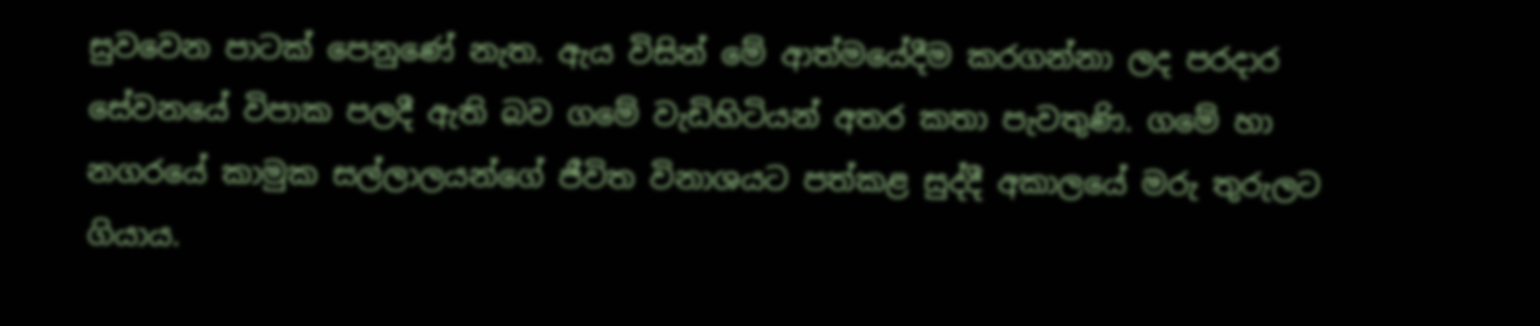සුවවෙන පාටක් පෙනුණේ නැත. ඇය විසින් මේ ආත්මයේදීම කරගන්නා ලද පරදාර සේවනයේ විපාක පලදී ඇති බව ගමේ වැඩිහිටියන් අතර කතා පැවතුණි. ගමේ හා නගරයේ කාමුක සල්ලාලයන්ගේ ජීවිත විනාශයට පත්කළ සුද්දී අකාලයේ මරු තුරුලට ගියාය.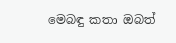මෙබඳු කතා ඔබත්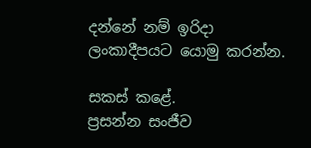දන්නේ නම් ඉරිදා ලංකාදීපයට යොමු කරන්න.

සකස් කළේ.
ප්‍රසන්න සංජීව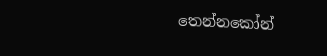තෙන්නකෝන්